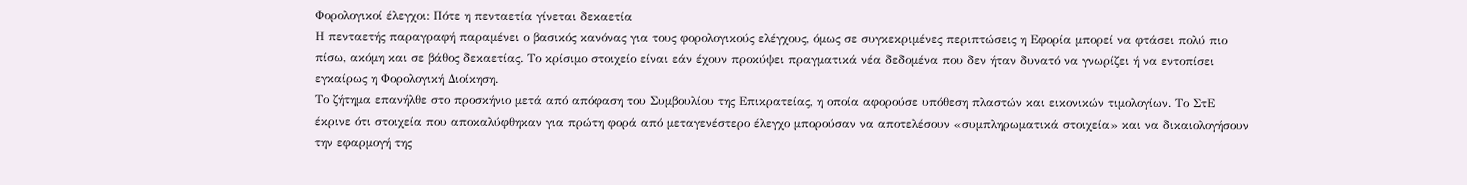Φορολογικοί έλεγχοι: Πότε η πενταετία γίνεται δεκαετία
Η πενταετής παραγραφή παραμένει ο βασικός κανόνας για τους φορολογικούς ελέγχους, όμως σε συγκεκριμένες περιπτώσεις η Εφορία μπορεί να φτάσει πολύ πιο πίσω, ακόμη και σε βάθος δεκαετίας. Το κρίσιμο στοιχείο είναι εάν έχουν προκύψει πραγματικά νέα δεδομένα που δεν ήταν δυνατό να γνωρίζει ή να εντοπίσει εγκαίρως η Φορολογική Διοίκηση.
Το ζήτημα επανήλθε στο προσκήνιο μετά από απόφαση του Συμβουλίου της Επικρατείας, η οποία αφορούσε υπόθεση πλαστών και εικονικών τιμολογίων. Το ΣτΕ έκρινε ότι στοιχεία που αποκαλύφθηκαν για πρώτη φορά από μεταγενέστερο έλεγχο μπορούσαν να αποτελέσουν «συμπληρωματικά στοιχεία» και να δικαιολογήσουν την εφαρμογή της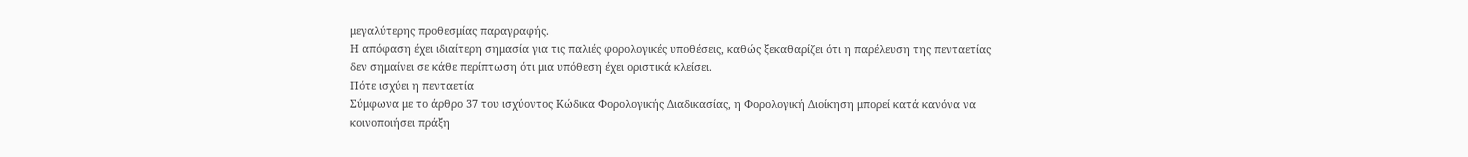μεγαλύτερης προθεσμίας παραγραφής.
Η απόφαση έχει ιδιαίτερη σημασία για τις παλιές φορολογικές υποθέσεις, καθώς ξεκαθαρίζει ότι η παρέλευση της πενταετίας δεν σημαίνει σε κάθε περίπτωση ότι μια υπόθεση έχει οριστικά κλείσει.
Πότε ισχύει η πενταετία
Σύμφωνα με το άρθρο 37 του ισχύοντος Κώδικα Φορολογικής Διαδικασίας, η Φορολογική Διοίκηση μπορεί κατά κανόνα να κοινοποιήσει πράξη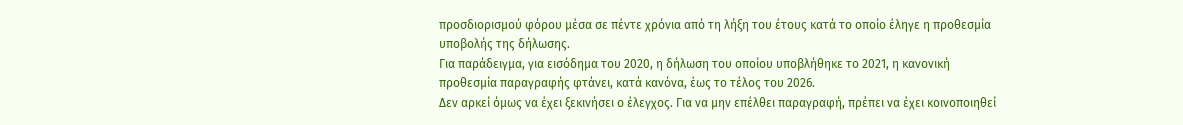προσδιορισμού φόρου μέσα σε πέντε χρόνια από τη λήξη του έτους κατά το οποίο έληγε η προθεσμία υποβολής της δήλωσης.
Για παράδειγμα, για εισόδημα του 2020, η δήλωση του οποίου υποβλήθηκε το 2021, η κανονική προθεσμία παραγραφής φτάνει, κατά κανόνα, έως το τέλος του 2026.
Δεν αρκεί όμως να έχει ξεκινήσει ο έλεγχος. Για να μην επέλθει παραγραφή, πρέπει να έχει κοινοποιηθεί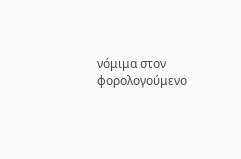νόμιμα στον φορολογούμενο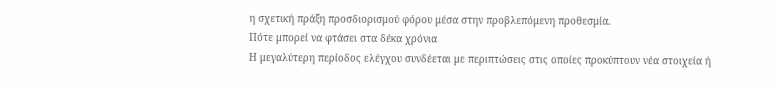η σχετική πράξη προσδιορισμού φόρου μέσα στην προβλεπόμενη προθεσμία.
Πότε μπορεί να φτάσει στα δέκα χρόνια
Η μεγαλύτερη περίοδος ελέγχου συνδέεται με περιπτώσεις στις οποίες προκύπτουν νέα στοιχεία ή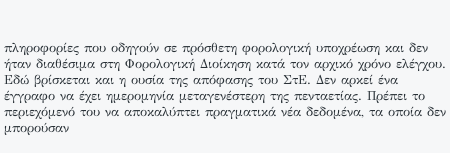πληροφορίες που οδηγούν σε πρόσθετη φορολογική υποχρέωση και δεν ήταν διαθέσιμα στη Φορολογική Διοίκηση κατά τον αρχικό χρόνο ελέγχου.
Εδώ βρίσκεται και η ουσία της απόφασης του ΣτΕ. Δεν αρκεί ένα έγγραφο να έχει ημερομηνία μεταγενέστερη της πενταετίας. Πρέπει το περιεχόμενό του να αποκαλύπτει πραγματικά νέα δεδομένα, τα οποία δεν μπορούσαν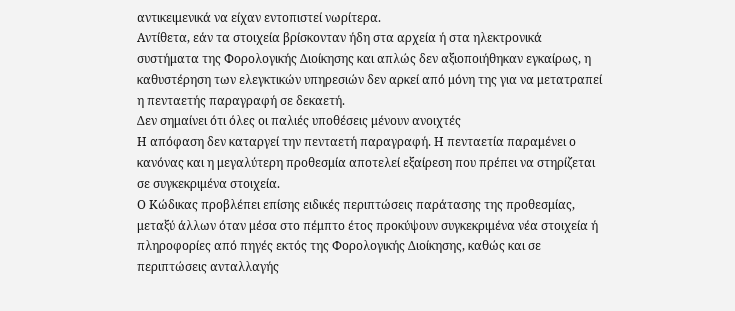αντικειμενικά να είχαν εντοπιστεί νωρίτερα.
Αντίθετα, εάν τα στοιχεία βρίσκονταν ήδη στα αρχεία ή στα ηλεκτρονικά συστήματα της Φορολογικής Διοίκησης και απλώς δεν αξιοποιήθηκαν εγκαίρως, η καθυστέρηση των ελεγκτικών υπηρεσιών δεν αρκεί από μόνη της για να μετατραπεί η πενταετής παραγραφή σε δεκαετή.
Δεν σημαίνει ότι όλες οι παλιές υποθέσεις μένουν ανοιχτές
Η απόφαση δεν καταργεί την πενταετή παραγραφή. Η πενταετία παραμένει ο κανόνας και η μεγαλύτερη προθεσμία αποτελεί εξαίρεση που πρέπει να στηρίζεται σε συγκεκριμένα στοιχεία.
Ο Κώδικας προβλέπει επίσης ειδικές περιπτώσεις παράτασης της προθεσμίας, μεταξύ άλλων όταν μέσα στο πέμπτο έτος προκύψουν συγκεκριμένα νέα στοιχεία ή πληροφορίες από πηγές εκτός της Φορολογικής Διοίκησης, καθώς και σε περιπτώσεις ανταλλαγής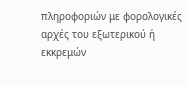πληροφοριών με φορολογικές αρχές του εξωτερικού ή εκκρεμών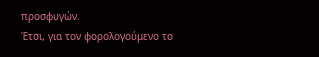προσφυγών.
Έτσι, για τον φορολογούμενο το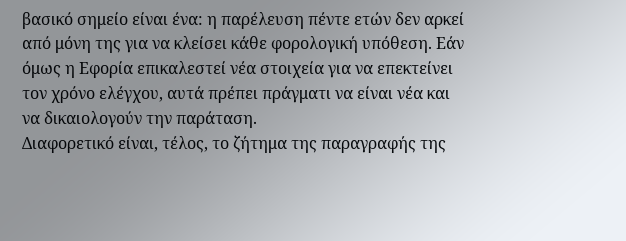βασικό σημείο είναι ένα: η παρέλευση πέντε ετών δεν αρκεί από μόνη της για να κλείσει κάθε φορολογική υπόθεση. Εάν όμως η Εφορία επικαλεστεί νέα στοιχεία για να επεκτείνει τον χρόνο ελέγχου, αυτά πρέπει πράγματι να είναι νέα και να δικαιολογούν την παράταση.
Διαφορετικό είναι, τέλος, το ζήτημα της παραγραφής της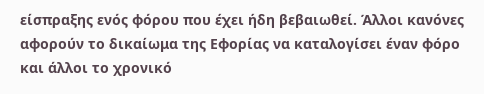είσπραξης ενός φόρου που έχει ήδη βεβαιωθεί. Άλλοι κανόνες αφορούν το δικαίωμα της Εφορίας να καταλογίσει έναν φόρο και άλλοι το χρονικό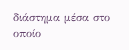διάστημα μέσα στο οποίο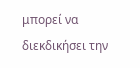μπορεί να διεκδικήσει την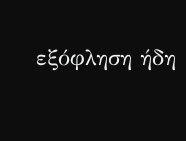εξόφληση ήδη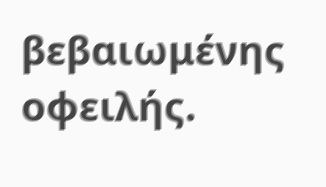βεβαιωμένης οφειλής.